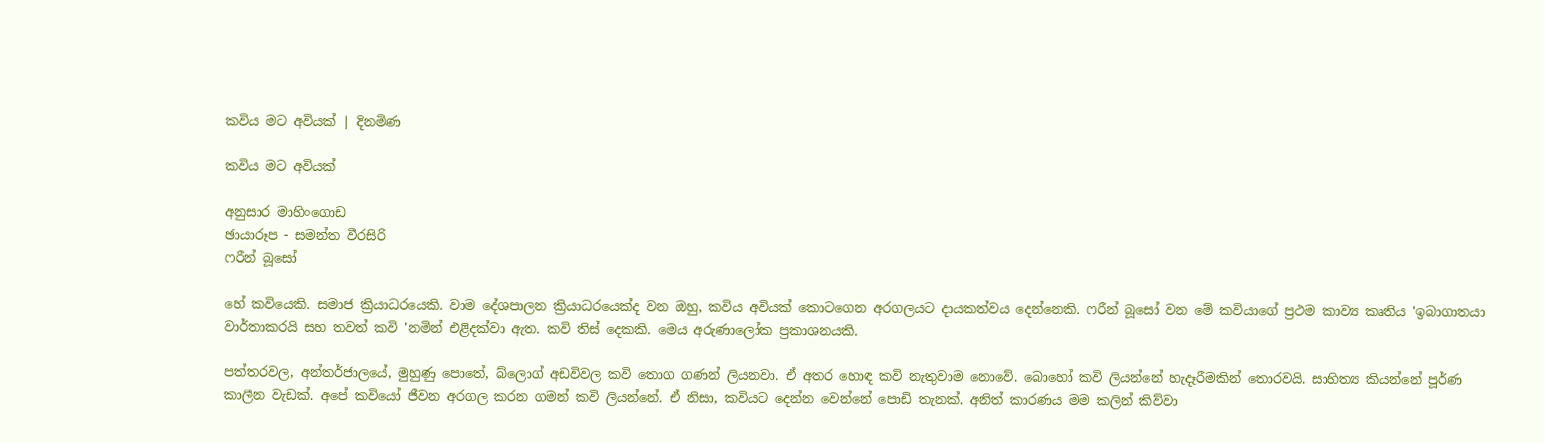කවිය මට අවියක් | දිනමිණ

කවිය මට අවියක්

අනුසාර මාහිංගොඩ
ඡායාරූප - සමන්ත වීරසිරි
ෆරීන් බූසෝ

හේ කවියෙකි. සමාජ ක්‍රියාධරයෙකි. වාම දේශපාලන ක්‍රියාධරයෙක්ද වන ඔහු, කවිය අවියක් කොටගෙන අරගලයට දායකත්වය දෙන්නෙකි. ෆරීන් බූසෝ වන මේ කවියාගේ ප්‍රථම කාව්‍ය කෘතිය 'ඉබාගාතයා වාර්තාකරයි සහ තවත් කවි 'නමින් එළිදක්වා ඇත. කවි තිස් දෙකකි. මෙය අරුණාලෝක ප්‍රකාශනයකි.

පත්තරවල, අන්තර්ජාලයේ, මුහුණු පොතේ, බ්ලොග් අඩවිවල කවි තොග ගණන් ලියනවා. ඒ අතර හොඳ කවි නැතුවාම නොවේ. බොහෝ කවි ලියන්නේ හැදෑරීමකින් තොරවයි. සාහිත්‍ය කියන්නේ පූර්ණ කාලීන වැඩක්. අපේ කවියෝ ජීවන අරගල කරන ගමන් කවි ලියන්නේ. ඒ නිසා, කවියට දෙන්න වෙන්නේ පොඩි තැනක්. අනිත් කාරණය මම කලින් කිව්වා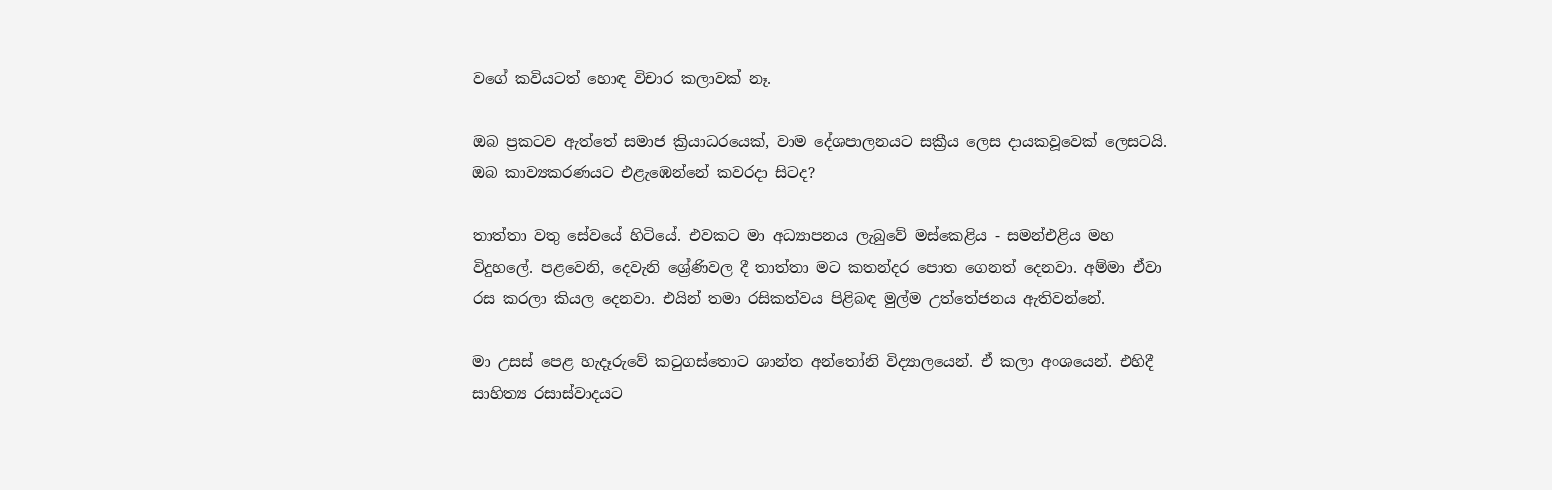වගේ කවියටත් හොඳ විචාර කලාවක් නෑ.

ඔබ ප්‍රකටව ඇත්තේ සමාජ ක්‍රියාධරයෙක්, වාම දේශපාලනයට සක්‍රීය ලෙස දායකවූවෙක් ලෙසටයි. ඔබ කාව්‍යකරණයට එළැඹෙන්නේ කවරදා සිටද?

තාත්තා වතු සේවයේ හිටියේ. එවකට මා අධ්‍යාපනය ලැබුවේ මස්කෙළිය - සමන්එළිය මහ විදුහලේ. පළවෙනි, දෙවැනි ශ්‍රේණිවල දී තාත්තා මට කතන්දර පොත ගෙනත් දෙනවා. අම්මා ඒවා රස කරලා කියල දෙනවා. එයින් තමා රසිකත්වය පිළිබඳ මුල්ම උත්තේජනය ඇතිවන්නේ.

මා උසස් පෙළ හැදෑරුවේ කටුගස්තොට ශාන්ත අන්තෝනි විද්‍යාලයෙන්. ඒ කලා අංශයෙන්. එහිදී සාහිත්‍ය රසාස්වාදයට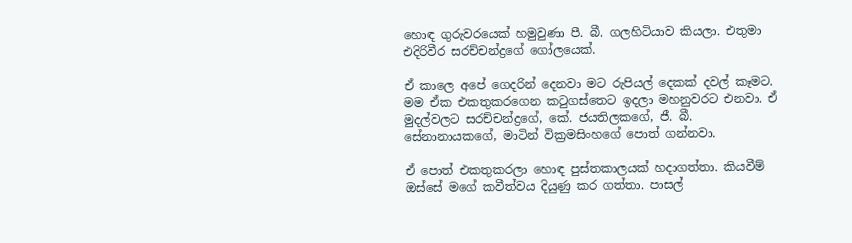හොඳ ගුරුවරයෙක් හමුවුණා පී. බී. ගලහිටියාව කියලා. එතුමා එදිරිවීර සරච්චන්ද්‍රගේ ගෝලයෙක්.

ඒ කාලෙ අපේ ගෙදරින් දෙනවා මට රුපියල් දෙකක් දවල් කෑමට. මම ඒක එකතුකරගෙන කටුගස්තෙට ඉදලා මහනුවරට එනවා. ඒ මුදල්වලට සරච්චන්ද්‍රගේ, කේ. ජයතිලකගේ, ජී. බී. සේනානායකගේ, මාටින් වික්‍රමසිංහගේ පොත් ගන්නවා.

ඒ පොත් එකතුකරලා හොඳ පුස්තකාලයක් හදාගත්තා. කියවීම් ඔස්සේ මගේ කවීත්වය දියුණු කර ගත්තා. පාසල්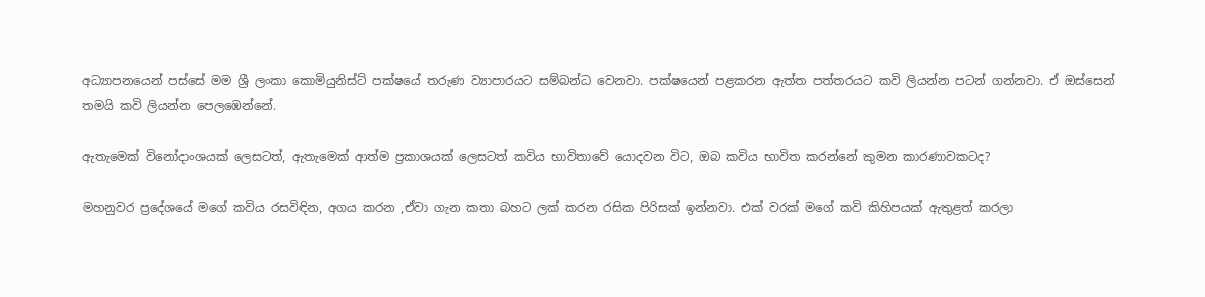අධ්‍යාපනයෙන් පස්සේ මම ශ්‍රී ලංකා කොමියුනිස්ට් පක්ෂයේ තරුණ ව්‍යාපාරයට සම්බන්ධ වෙනවා. පක්ෂයෙන් පළකරන ඇත්ත පත්තරයට කවි ලියන්න පටන් ගන්නවා. ඒ ඔස්සෙන් තමයි කවි ලියන්න පෙලඹෙන්නේ.

ඇතැමෙක් විනෝදාංශයක් ලෙසටත්, ඇතැමෙක් ආත්ම ප්‍රකාශයක් ලෙසටත් කවිය භාවිතාවේ යොදවන විට, ඔබ කවිය භාවිත කරන්නේ කුමන කාරණාවකටද?

මහනුවර ප්‍රදේශයේ මගේ කවිය රසවිඳින, අගය කරන ,ඒවා ගැන කතා බහට ලක් කරන රසික පිරිසක් ඉන්නවා. එක් වරක් මගේ කවි කිහිපයක් ඇතුළත් කරලා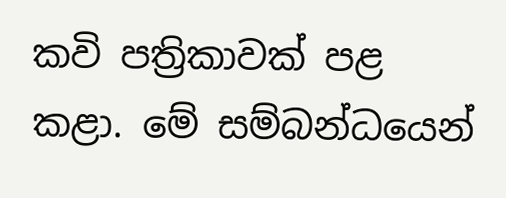කවි පත්‍රිකාවක් පළ කළා. මේ සම්බන්ධයෙන්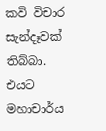කවි විචාර සැන්දෑවක් තිබ්බා. එයට මහාචාර්ය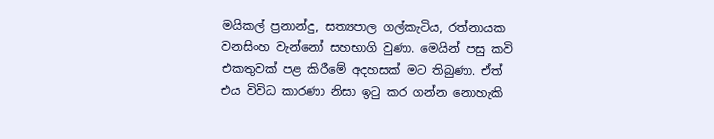මයිකල් ප්‍රනාන්දු, සත්‍යපාල ගල්කැටිය, රත්නායක වනසිංහ වැන්නෝ සහභාගි වුණා. මෙයින් පසු කවි එකතුවක් පළ කිරීමේ අදහසක් මට තිබුණා. ඒත් එය විවිධ කාරණා නිසා ඉටු කර ගන්න නොහැකි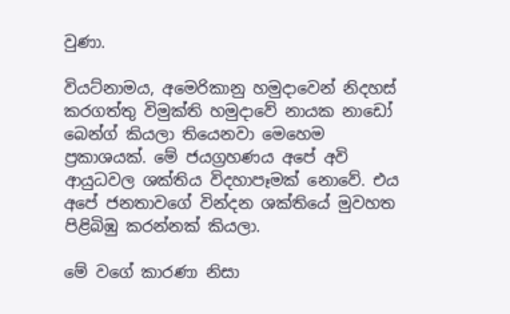වුණා.

වියට්නාමය, අමෙරිකානු හමුදාවෙන් නිදහස් කරගත්තු විමුක්ති හමුදාවේ නායක නාඩෝ බෙන්ග් කියලා තියෙනවා මෙහෙම ප්‍රකාශයක්. මේ ජයග්‍රහණය අපේ අවි ආයුධවල ශක්තිය විදහාපෑමක් නොවේ. එය අපේ ජනතාවගේ වින්දන ශක්තියේ මුවහත පිළිබිඹු කරන්නක් කියලා.

මේ වගේ කාරණා නිසා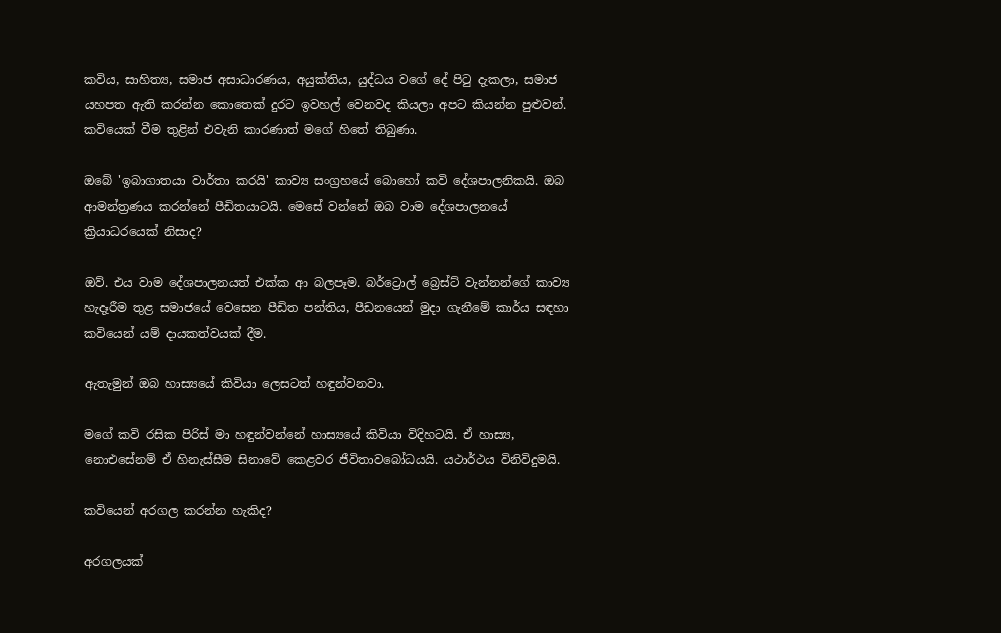කවිය, සාහිත්‍ය, සමාජ අසාධාරණය, අයුක්තිය, යුද්ධය වගේ දේ පිටු දැකලා, සමාජ යහපත ඇති කරන්න කොතෙක් දුරට ඉවහල් වෙනවද කියලා අපට කියන්න පුළුවන්. කවියෙක් වීම තුළින් එවැනි කාරණාත් මගේ හිතේ තිබුණා.

ඔබේ 'ඉබාගාතයා වාර්තා කරයි' කාව්‍ය සංග්‍රහයේ බොහෝ කවි දේශපාලනිකයි. ඔබ ආමන්ත්‍රණය කරන්නේ පීඩිතයාටයි. මෙසේ වන්නේ ඔබ වාම දේශපාලනයේ ක්‍රියාධරයෙක් නිසාද?

ඔව්. එය වාම දේශපාලනයත් එක්ක ආ බලපෑම. බර්ට්‍රොල් බ්‍රෙස්ට් වැන්නන්ගේ කාව්‍ය හැදෑරීම තුළ සමාජයේ වෙසෙන පීඩිත පන්තිය, පීඩනයෙන් මුදා ගැනීමේ කාර්ය සඳහා කවියෙන් යම් දායකත්වයක් දීම.

ඇතැමුන් ඔබ හාස්‍යයේ කිවියා ලෙසටත් හඳුන්වනවා.

මගේ කවි රසික පිරිස් මා හඳුන්වන්නේ හාස්‍යයේ කිවියා විදිහටයි. ඒ හාස්‍ය, නොඑසේනම් ඒ හිනැස්සීම සිනාවේ කෙළවර ජීවිතාවබෝධයයි. යථාර්ථය විනිවිදුමයි.

කවියෙන් අරගල කරන්න හැකිද?

අරගලයක්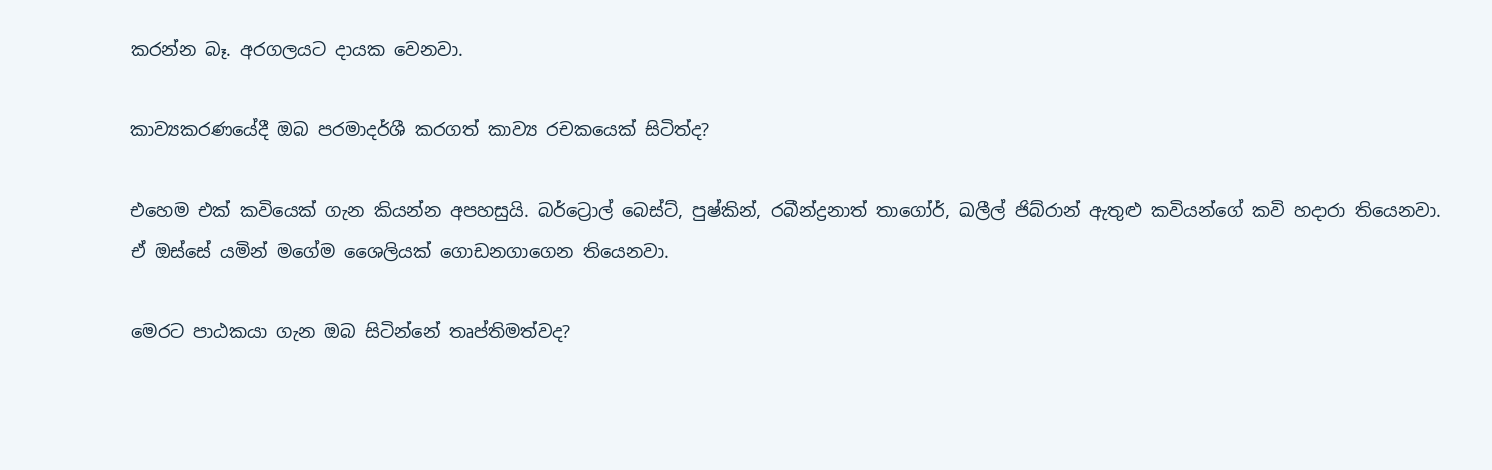කරන්න බෑ. අරගලයට දායක වෙනවා.

කාව්‍යකරණයේදී ඔබ පරමාදර්ශී කරගත් කාව්‍ය රචකයෙක් සිටිත්ද?

එහෙම එක් කවියෙක් ගැන කියන්න අපහසුයි. බර්ට්‍රොල් බෙස්ට්, පුෂ්කින්, රබීන්ද්‍රනාත් තාගෝර්, ඛලීල් ජිබ්රාන් ඇතුළු කවියන්ගේ කවි හදාරා තියෙනවා. ඒ ඔස්සේ යමින් මගේම ශෛලියක් ගොඩනගාගෙන තියෙනවා.

මෙරට පාඨකයා ගැන ඔබ සිටින්නේ තෘප්තිමත්වද‍?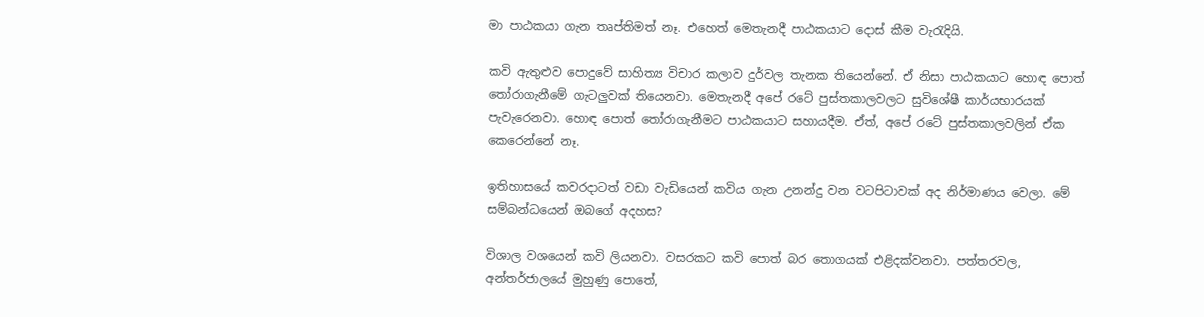මා පාඨකයා ගැන තෘප්තිමත් නෑ. එහෙත් මෙතැනදී පාඨකයාට දොස් කීම වැරැදියි.

කවි ඇතුළුව පොදුවේ සාහිත්‍ය විචාර කලාව දුර්වල තැනක තියෙන්නේ‍. ඒ නිසා පාඨකයාට හොඳ පොත් තෝරාගැනීමේ ගැටලුවක් තියෙනවා. මෙතැනදී අපේ රටේ පුස්තකාලවලට සුවිශේෂී කාර්යභාරයක් පැවැරෙනවා. හොඳ පොත් තෝරාගැනීමට පාඨකයාට සහායදීම. ඒත්, අපේ රටේ පුස්තකාලවලින් ඒක කෙරෙන්නේ නෑ.

ඉතිහාසයේ කවරදාටත් වඩා වැඩියෙන් කවිය ගැන උනන්දු වන වටපිටාවක් අද නිර්මාණය වෙලා. මේ සම්බන්ධයෙන් ඔබගේ අදහස?

විශාල වශයෙන් කවි ලියනවා. වසරකට කවි පොත් බර තොගයක් එළිදක්වනවා. පත්තරවල, අන්තර්ජාලයේ මුහුණු පොතේ,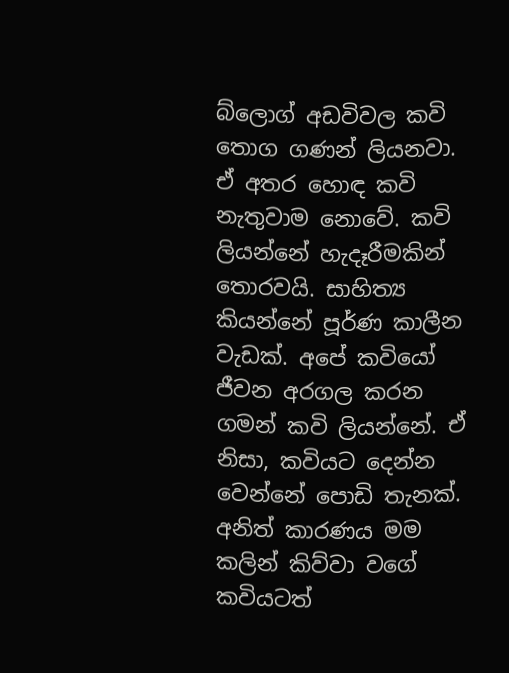බ්ලොග් අඩවිවල කවි තොග ගණන් ලියනවා. ඒ අතර හොඳ කවි නැතුවාම නොවේ. කවි ලියන්නේ හැදෑරීමකින් තොරවයි. සාහිත්‍ය කියන්නේ පූර්ණ කාලීන වැඩක්. අපේ කවියෝ ජීවන අරගල කරන ගමන් කවි ලියන්නේ. ඒ නිසා, කවියට දෙන්න වෙන්නේ පොඩි තැනක්. අනිත් කාරණය මම කලින් කිව්වා වගේ කවියටත්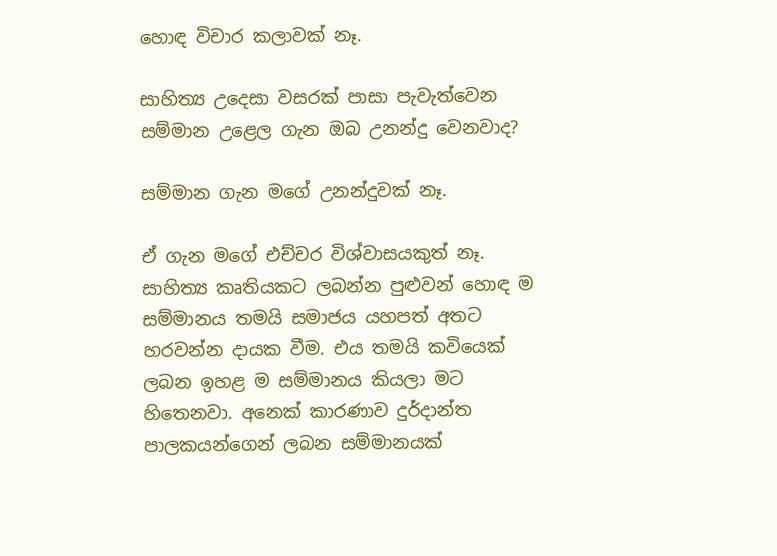හොඳ විචාර කලාවක් නෑ.

සාහිත්‍ය උදෙසා වසරක් පාසා පැවැත්වෙන සම්මාන ‍උළෙල ගැන ඔබ උනන්දු වෙනවාද?

සම්මාන ගැන මගේ උනන්දුවක් නෑ‍.

ඒ ගැන මගේ එච්චර විශ්වාසයකුත් නෑ. සාහිත්‍ය කෘතියකට ලබන්න පුළුවන් හොඳ ම සම්මානය තමයි සමාජය යහපත් අතට හරවන්න දායක වීම. එය තමයි කවියෙක් ලබන ඉහළ ම සම්මානය කියලා මට හිතෙනවා. අනෙක් කාරණාව දුර්දාන්ත පාලකයන්ගෙන් ලබන සම්මානයක්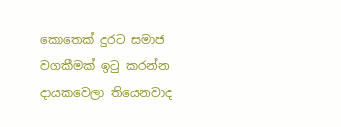කොතෙක් දුරට සමාජ වගකීමක් ඉටු කරන්න දායකවෙලා තියෙනවාද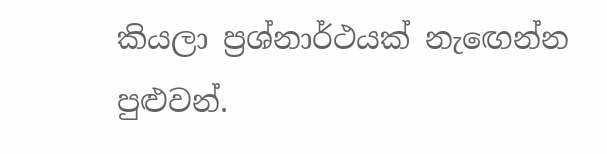කියලා ප්‍රශ්නාර්ථයක් නැ‍ඟෙන්න පුළුවන්.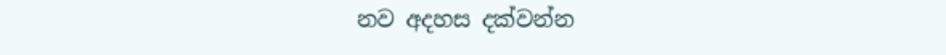නව අදහස දක්වන්න